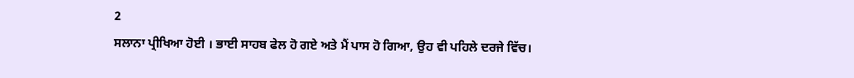2
ਸਲਾਨਾ ਪ੍ਰੀਖਿਆ ਹੋਈ । ਭਾਈ ਸਾਹਬ ਫੇਲ ਹੋ ਗਏ ਅਤੇ ਮੈਂ ਪਾਸ ਹੋ ਗਿਆ, ਉਹ ਵੀ ਪਹਿਲੇ ਦਰਜੇ ਵਿੱਚ।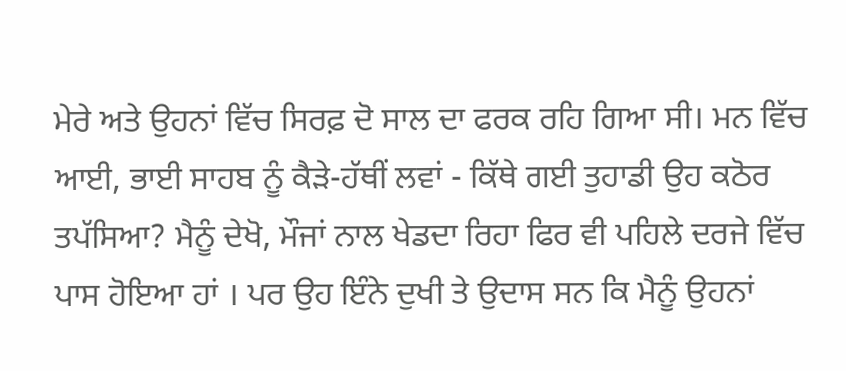ਮੇਰੇ ਅਤੇ ਉਹਨਾਂ ਵਿੱਚ ਸਿਰਫ਼ ਦੋ ਸਾਲ ਦਾ ਫਰਕ ਰਹਿ ਗਿਆ ਸੀ। ਮਨ ਵਿੱਚ ਆਈ, ਭਾਈ ਸਾਹਬ ਨੂੰ ਕੈੜੇ-ਹੱਥੀਂ ਲਵਾਂ - ਕਿੱਥੇ ਗਈ ਤੁਹਾਡੀ ਉਹ ਕਠੋਰ ਤਪੱਸਿਆ? ਮੈਨੂੰ ਦੇਖੋ, ਮੌਜਾਂ ਨਾਲ ਖੇਡਦਾ ਰਿਹਾ ਫਿਰ ਵੀ ਪਹਿਲੇ ਦਰਜੇ ਵਿੱਚ ਪਾਸ ਹੋਇਆ ਹਾਂ । ਪਰ ਉਹ ਇੰਨੇ ਦੁਖੀ ਤੇ ਉਦਾਸ ਸਨ ਕਿ ਮੈਨੂੰ ਉਹਨਾਂ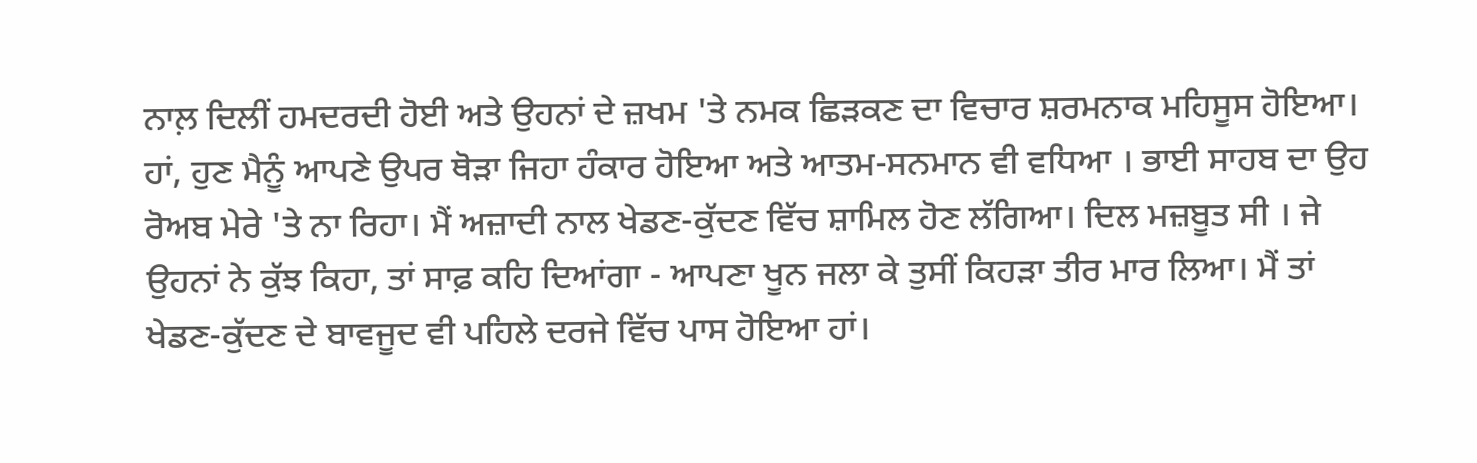ਨਾਲ਼ ਦਿਲੀਂ ਹਮਦਰਦੀ ਹੋਈ ਅਤੇ ਉਹਨਾਂ ਦੇ ਜ਼ਖਮ 'ਤੇ ਨਮਕ ਛਿੜਕਣ ਦਾ ਵਿਚਾਰ ਸ਼ਰਮਨਾਕ ਮਹਿਸੂਸ ਹੋਇਆ। ਹਾਂ, ਹੁਣ ਮੈਨੂੰ ਆਪਣੇ ਉਪਰ ਥੋੜਾ ਜਿਹਾ ਹੰਕਾਰ ਹੋਇਆ ਅਤੇ ਆਤਮ-ਸਨਮਾਨ ਵੀ ਵਧਿਆ । ਭਾਈ ਸਾਹਬ ਦਾ ਉਹ ਰੋਅਬ ਮੇਰੇ 'ਤੇ ਨਾ ਰਿਹਾ। ਮੈਂ ਅਜ਼ਾਦੀ ਨਾਲ ਖੇਡਣ-ਕੁੱਦਣ ਵਿੱਚ ਸ਼ਾਮਿਲ ਹੋਣ ਲੱਗਿਆ। ਦਿਲ ਮਜ਼ਬੂਤ ਸੀ । ਜੇ ਉਹਨਾਂ ਨੇ ਕੁੱਝ ਕਿਹਾ, ਤਾਂ ਸਾਫ਼ ਕਹਿ ਦਿਆਂਗਾ - ਆਪਣਾ ਖੂਨ ਜਲਾ ਕੇ ਤੁਸੀਂ ਕਿਹੜਾ ਤੀਰ ਮਾਰ ਲਿਆ। ਮੈਂ ਤਾਂ ਖੇਡਣ-ਕੁੱਦਣ ਦੇ ਬਾਵਜੂਦ ਵੀ ਪਹਿਲੇ ਦਰਜੇ ਵਿੱਚ ਪਾਸ ਹੋਇਆ ਹਾਂ।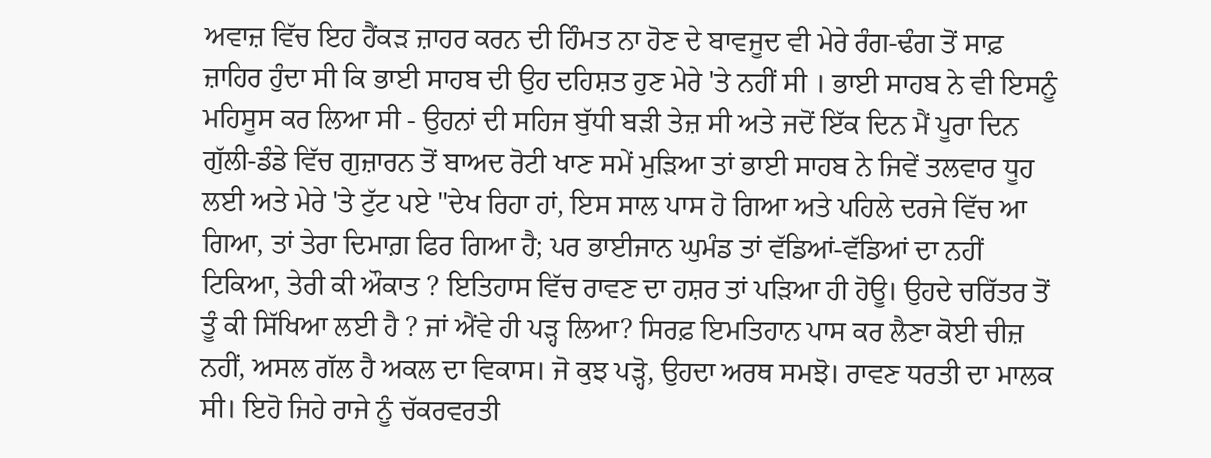ਅਵਾਜ਼ ਵਿੱਚ ਇਹ ਹੈਂਕੜ ਜ਼ਾਹਰ ਕਰਨ ਦੀ ਹਿੰਮਤ ਨਾ ਹੋਣ ਦੇ ਬਾਵਜੂਦ ਵੀ ਮੇਰੇ ਰੰਗ-ਢੰਗ ਤੋਂ ਸਾਫ਼ ਜ਼ਾਹਿਰ ਹੁੰਦਾ ਸੀ ਕਿ ਭਾਈ ਸਾਹਬ ਦੀ ਉਹ ਦਹਿਸ਼ਤ ਹੁਣ ਮੇਰੇ 'ਤੇ ਨਹੀਂ ਸੀ । ਭਾਈ ਸਾਹਬ ਨੇ ਵੀ ਇਸਨੂੰ ਮਹਿਸੂਸ ਕਰ ਲਿਆ ਸੀ - ਉਹਨਾਂ ਦੀ ਸਹਿਜ ਬੁੱਧੀ ਬੜੀ ਤੇਜ਼ ਸੀ ਅਤੇ ਜਦੋਂ ਇੱਕ ਦਿਨ ਮੈਂ ਪੂਰਾ ਦਿਨ ਗੁੱਲੀ-ਡੰਡੇ ਵਿੱਚ ਗੁਜ਼ਾਰਨ ਤੋਂ ਬਾਅਦ ਰੋਟੀ ਖਾਣ ਸਮੇਂ ਮੁੜਿਆ ਤਾਂ ਭਾਈ ਸਾਹਬ ਨੇ ਜਿਵੇਂ ਤਲਵਾਰ ਧੂਹ ਲਈ ਅਤੇ ਮੇਰੇ 'ਤੇ ਟੁੱਟ ਪਏ "ਦੇਖ ਰਿਹਾ ਹਾਂ, ਇਸ ਸਾਲ ਪਾਸ ਹੋ ਗਿਆ ਅਤੇ ਪਹਿਲੇ ਦਰਜੇ ਵਿੱਚ ਆ ਗਿਆ, ਤਾਂ ਤੇਰਾ ਦਿਮਾਗ਼ ਫਿਰ ਗਿਆ ਹੈ; ਪਰ ਭਾਈਜਾਨ ਘੁਮੰਡ ਤਾਂ ਵੱਡਿਆਂ-ਵੱਡਿਆਂ ਦਾ ਨਹੀਂ ਟਿਕਿਆ, ਤੇਰੀ ਕੀ ਔਕਾਤ ? ਇਤਿਹਾਸ ਵਿੱਚ ਰਾਵਣ ਦਾ ਹਸ਼ਰ ਤਾਂ ਪੜਿਆ ਹੀ ਹੋਊ। ਉਹਦੇ ਚਰਿੱਤਰ ਤੋਂ ਤੂੰ ਕੀ ਸਿੱਖਿਆ ਲਈ ਹੈ ? ਜਾਂ ਐਂਵੇ ਹੀ ਪੜ੍ਹ ਲਿਆ? ਸਿਰਫ਼ ਇਮਤਿਹਾਨ ਪਾਸ ਕਰ ਲੈਣਾ ਕੋਈ ਚੀਜ਼ ਨਹੀਂ, ਅਸਲ ਗੱਲ ਹੈ ਅਕਲ ਦਾ ਵਿਕਾਸ। ਜੋ ਕੁਝ ਪੜ੍ਹੋ, ਉਹਦਾ ਅਰਥ ਸਮਝੋ। ਰਾਵਣ ਧਰਤੀ ਦਾ ਮਾਲਕ ਸੀ। ਇਹੋ ਜਿਹੇ ਰਾਜੇ ਨੂੰ ਚੱਕਰਵਰਤੀ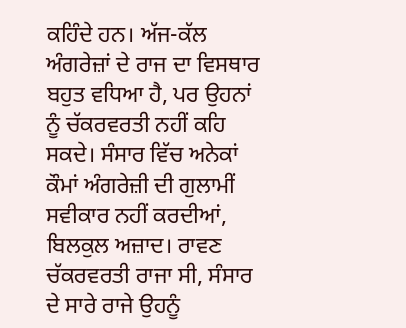ਕਹਿੰਦੇ ਹਨ। ਅੱਜ-ਕੱਲ ਅੰਗਰੇਜ਼ਾਂ ਦੇ ਰਾਜ ਦਾ ਵਿਸਥਾਰ ਬਹੁਤ ਵਧਿਆ ਹੈ, ਪਰ ਉਹਨਾਂ ਨੂੰ ਚੱਕਰਵਰਤੀ ਨਹੀਂ ਕਹਿ ਸਕਦੇ। ਸੰਸਾਰ ਵਿੱਚ ਅਨੇਕਾਂ ਕੌਮਾਂ ਅੰਗਰੇਜ਼ੀ ਦੀ ਗੁਲਾਮੀਂ ਸਵੀਕਾਰ ਨਹੀਂ ਕਰਦੀਆਂ, ਬਿਲਕੁਲ ਅਜ਼ਾਦ। ਰਾਵਣ ਚੱਕਰਵਰਤੀ ਰਾਜਾ ਸੀ, ਸੰਸਾਰ ਦੇ ਸਾਰੇ ਰਾਜੇ ਉਹਨੂੰ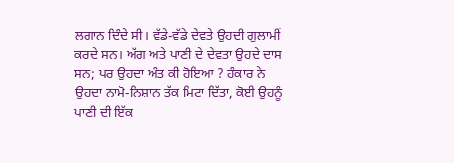ਲਗਾਨ ਦਿੰਦੇ ਸੀ। ਵੱਡੇ-ਵੱਡੇ ਦੇਵਤੇ ਉਹਦੀ ਗੁਲਾਮੀਂ ਕਰਦੇ ਸਨ। ਅੱਗ ਅਤੇ ਪਾਣੀ ਦੇ ਦੇਵਤਾ ਉਹਦੇ ਦਾਸ ਸਨ; ਪਰ ਉਹਦਾ ਅੰਤ ਕੀ ਹੋਇਆ ? ਹੰਕਾਰ ਨੇ ਉਹਦਾ ਨਾਮੋ-ਨਿਸ਼ਾਨ ਤੱਕ ਮਿਟਾ ਦਿੱਤਾ, ਕੋਈ ਉਹਨੂੰ ਪਾਣੀ ਦੀ ਇੱਕ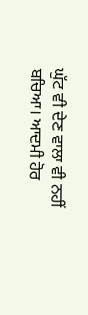ਘੁੱਟ ਵੀ ਦੇਣ ਵਾਲਾ ਵੀ ਨਹੀਂ ਬਚਿਆ। ਆਦਮੀ ਹੋਰ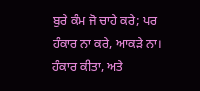ਬੁਰੇ ਕੰਮ ਜੋ ਚਾਹੇ ਕਰੇ; ਪਰ ਹੰਕਾਰ ਨਾ ਕਰੇ, ਆਕੜੇ ਨਾ। ਹੰਕਾਰ ਕੀਤਾ, ਅਤੇ